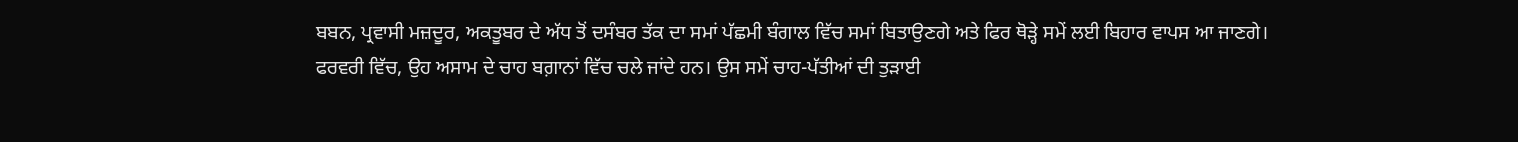ਬਬਨ, ਪ੍ਰਵਾਸੀ ਮਜ਼ਦੂਰ, ਅਕਤੂਬਰ ਦੇ ਅੱਧ ਤੋਂ ਦਸੰਬਰ ਤੱਕ ਦਾ ਸਮਾਂ ਪੱਛਮੀ ਬੰਗਾਲ ਵਿੱਚ ਸਮਾਂ ਬਿਤਾਉਣਗੇ ਅਤੇ ਫਿਰ ਥੋੜ੍ਹੇ ਸਮੇਂ ਲਈ ਬਿਹਾਰ ਵਾਪਸ ਆ ਜਾਣਗੇ। ਫਰਵਰੀ ਵਿੱਚ, ਉਹ ਅਸਾਮ ਦੇ ਚਾਹ ਬਗ਼ਾਨਾਂ ਵਿੱਚ ਚਲੇ ਜਾਂਦੇ ਹਨ। ਉਸ ਸਮੇਂ ਚਾਹ-ਪੱਤੀਆਂ ਦੀ ਤੁੜਾਈ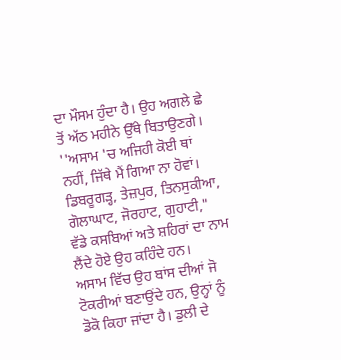ਦਾ ਮੌਸਮ ਹੁੰਦਾ ਹੈ। ਉਹ ਅਗਲੇ ਛੇ ਤੋਂ ਅੱਠ ਮਹੀਨੇ ਉੱਥੇ ਬਿਤਾਉਣਗੇ। ''ਅਸਾਮ 'ਚ ਅਜਿਹੀ ਕੋਈ ਥਾਂ ਨਹੀਂ, ਜਿੱਥੇ ਮੈਂ ਗਿਆ ਨਾ ਹੋਵਾਂ। ਡਿਬਰੂਗੜ੍ਹ, ਤੇਜ਼ਪੁਰ, ਤਿਨਸੁਕੀਆ, ਗੋਲਾਘਾਟ, ਜੋਰਹਾਟ, ਗੁਹਾਟੀ," ਵੱਡੇ ਕਸਬਿਆਂ ਅਤੇ ਸ਼ਹਿਰਾਂ ਦਾ ਨਾਮ ਲੈਂਦੇ ਹੋਏ ਉਹ ਕਹਿੰਦੇ ਹਨ।
ਅਸਾਮ ਵਿੱਚ ਉਹ ਬਾਂਸ ਦੀਆਂ ਜੋ ਟੋਕਰੀਆਂ ਬਣਾਉਂਦੇ ਹਨ, ਉਨ੍ਹਾਂ ਨੂੰ ਡੋਕੋ ਕਿਹਾ ਜਾਂਦਾ ਹੈ। ਡੁਲੀ ਦੇ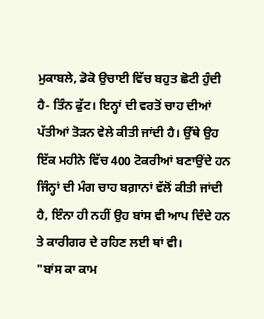ਮੁਕਾਬਲੇ, ਡੋਕੋ ਉਚਾਈ ਵਿੱਚ ਬਹੁਤ ਛੋਟੀ ਹੁੰਦੀ ਹੈ- ਤਿੰਨ ਫੁੱਟ। ਇਨ੍ਹਾਂ ਦੀ ਵਰਤੋਂ ਚਾਹ ਦੀਆਂ ਪੱਤੀਆਂ ਤੋੜਨ ਵੇਲੇ ਕੀਤੀ ਜਾਂਦੀ ਹੈ। ਉੱਥੇ ਉਹ ਇੱਕ ਮਹੀਨੇ ਵਿੱਚ 400 ਟੋਕਰੀਆਂ ਬਣਾਉਂਦੇ ਹਨ ਜਿੰਨ੍ਹਾਂ ਦੀ ਮੰਗ ਚਾਹ ਬਗ਼ਾਨਾਂ ਵੱਲੋਂ ਕੀਤੀ ਜਾਂਦੀ ਹੈ, ਇੰਨਾ ਹੀ ਨਹੀਂ ਉਹ ਬਾਂਸ ਵੀ ਆਪ ਦਿੰਦੇ ਹਨ ਤੇ ਕਾਰੀਗਰ ਦੇ ਰਹਿਣ ਲਈ ਥਾਂ ਵੀ।
"ਬਾਂਸ ਕਾ ਕਾਮ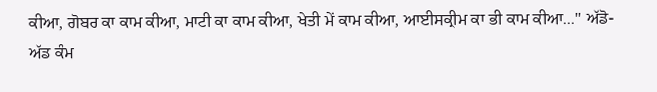ਕੀਆ, ਗੋਬਰ ਕਾ ਕਾਮ ਕੀਆ, ਮਾਟੀ ਕਾ ਕਾਮ ਕੀਆ, ਖੇਤੀ ਮੇਂ ਕਾਮ ਕੀਆ, ਆਈਸਕ੍ਰੀਮ ਕਾ ਭੀ ਕਾਮ ਕੀਆ...'' ਅੱਡੋ-ਅੱਡ ਕੰਮ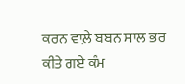ਕਰਨ ਵਾਲ਼ੇ ਬਬਨ ਸਾਲ ਭਰ ਕੀਤੇ ਗਏ ਕੰਮ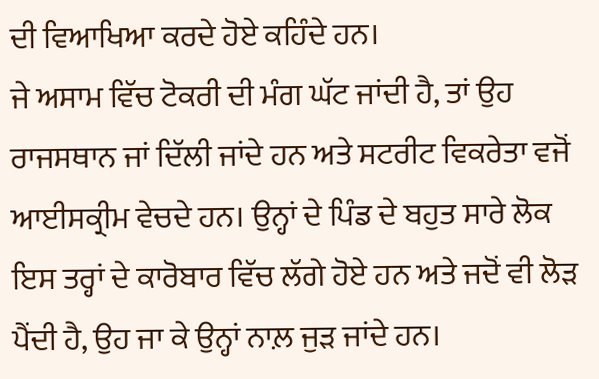ਦੀ ਵਿਆਖਿਆ ਕਰਦੇ ਹੋਏ ਕਹਿੰਦੇ ਹਨ।
ਜੇ ਅਸਾਮ ਵਿੱਚ ਟੋਕਰੀ ਦੀ ਮੰਗ ਘੱਟ ਜਾਂਦੀ ਹੈ, ਤਾਂ ਉਹ ਰਾਜਸਥਾਨ ਜਾਂ ਦਿੱਲੀ ਜਾਂਦੇ ਹਨ ਅਤੇ ਸਟਰੀਟ ਵਿਕਰੇਤਾ ਵਜੋਂ ਆਈਸਕ੍ਰੀਮ ਵੇਚਦੇ ਹਨ। ਉਨ੍ਹਾਂ ਦੇ ਪਿੰਡ ਦੇ ਬਹੁਤ ਸਾਰੇ ਲੋਕ ਇਸ ਤਰ੍ਹਾਂ ਦੇ ਕਾਰੋਬਾਰ ਵਿੱਚ ਲੱਗੇ ਹੋਏ ਹਨ ਅਤੇ ਜਦੋਂ ਵੀ ਲੋੜ ਪੈਂਦੀ ਹੈ, ਉਹ ਜਾ ਕੇ ਉਨ੍ਹਾਂ ਨਾਲ਼ ਜੁੜ ਜਾਂਦੇ ਹਨ।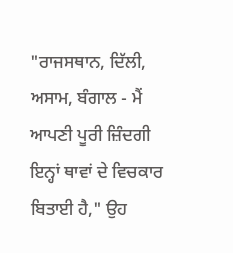"ਰਾਜਸਥਾਨ, ਦਿੱਲੀ, ਅਸਾਮ, ਬੰਗਾਲ - ਮੈਂ ਆਪਣੀ ਪੂਰੀ ਜ਼ਿੰਦਗੀ ਇਨ੍ਹਾਂ ਥਾਵਾਂ ਦੇ ਵਿਚਕਾਰ ਬਿਤਾਈ ਹੈ," ਉਹ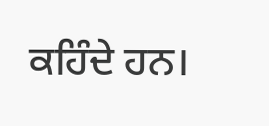ਕਹਿੰਦੇ ਹਨ।